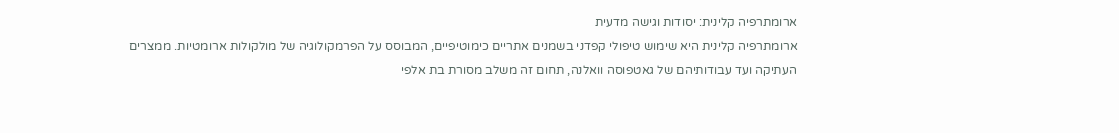ארומתרפיה קלינית: יסודות וגישה מדעית
ארומתרפיה קלינית היא שימוש טיפולי קפדני בשמנים אתריים כימוטיפיים, המבוסס על הפרמקולוגיה של מולקולות ארומטיות. ממצרים העתיקה ועד עבודותיהם של גאטפוסה וואלנה, תחום זה משלב מסורת בת אלפי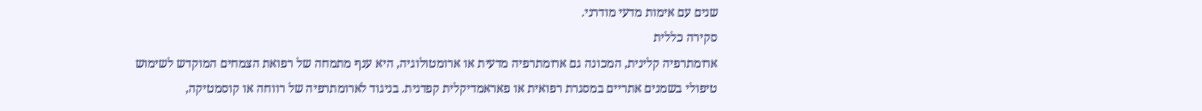שנים עם אימות מדעי מודרני.
סקירה כללית
ארומתרפיה קלינית, המכונה גם ארומתרפיה מדעית או ארומטולוגיה, היא ענף מתמחה של רפואת הצמחים המוקדש לשימוש טיפולי בשמנים אתריים במסגרת רפואית או פאראמדיקלית קפדנית. בניגוד לארומתרפיה של רווחה או קוסמטיקה,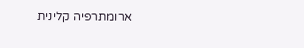ארומתרפיה קלינית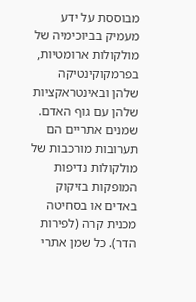מבוססת על ידע מעמיק בביוכימיה של מולקולות ארומטיות, בפרמקוקינטיקה שלהן ובאינטראקציות שלהן עם גוף האדם.
שמנים אתריים הם תערובות מורכבות של מולקולות נדיפות המופקות בזיקוק באדים או בסחיטה מכנית קרה (לפירות הדר). כל שמן אתרי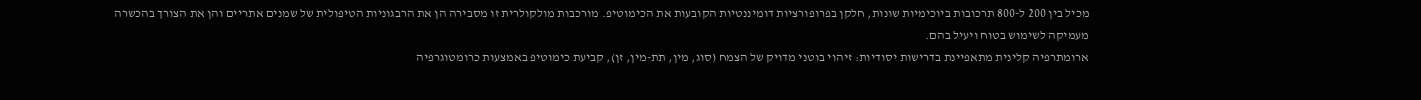מכיל בין 200 ל-800 תרכובות ביוכימיות שונות, חלקן בפרופורציות דומיננטיות הקובעות את הכימוטיפ. מורכבות מולקולרית זו מסבירה הן את הרבגוניות הטיפולית של שמנים אתריים והן את הצורך בהכשרה מעמיקה לשימוש בטוח ויעיל בהם.
ארומתרפיה קלינית מתאפיינת בדרישות יסודיות: זיהוי בוטני מדויק של הצמח (סוג, מין, תת-מין, זן), קביעת כימוטיפ באמצעות כרומטוגרפיה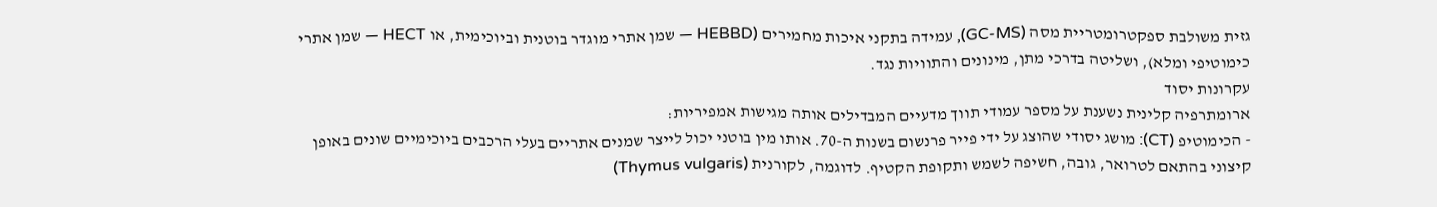גזית משולבת ספקטרומטריית מסה (GC-MS), עמידה בתקני איכות מחמירים (HEBBD — שמן אתרי מוגדר בוטנית וביוכימית, או HECT — שמן אתרי כימוטיפי ומלא), ושליטה בדרכי מתן, מינונים והתוויות נגד.
עקרונות יסוד
ארומתרפיה קלינית נשענת על מספר עמודי תווך מדעיים המבדילים אותה מגישות אמפיריות:
- הכימוטיפ (CT): מושג יסודי שהוצג על ידי פייר פרנשום בשנות ה-70. אותו מין בוטני יכול לייצר שמנים אתריים בעלי הרכבים ביוכימיים שונים באופן קיצוני בהתאם לטרואר, גובה, חשיפה לשמש ותקופת הקטיף. לדוגמה, לקורנית (Thymus vulgaris)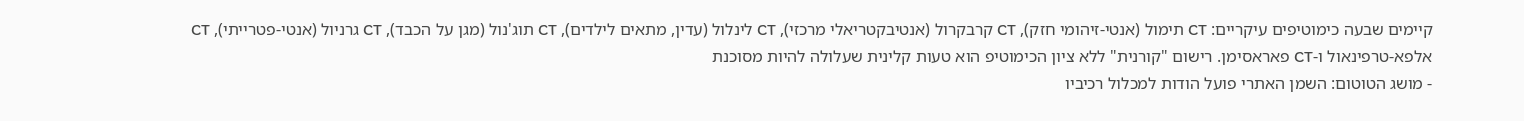קיימים שבעה כימוטיפים עיקריים: CT תימול (אנטי-זיהומי חזק), CT קרבקרול (אנטיבקטריאלי מרכזי), CT לינלול (עדין, מתאים לילדים), CT תוג'נול (מגן על הכבד), CT גרניול (אנטי-פטרייתי), CT אלפא-טרפינאול ו-CT פאראסימן. רישום "קורנית" ללא ציון הכימוטיפ הוא טעות קלינית שעלולה להיות מסוכנת
- מושג הטוטום: השמן האתרי פועל הודות למכלול רכיביו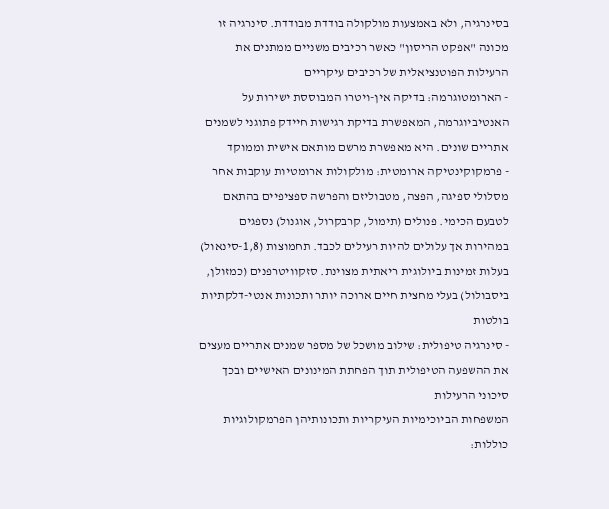בסינרגיה, ולא באמצעות מולקולה בודדת מבודדת. סינרגיה זו מכונה "אפקט הריסון" כאשר רכיבים משניים ממתנים את הרעילות הפוטנציאלית של רכיבים עיקריים
- הארומטוגרמה: בדיקה אין-ויטרו המבוססת ישירות על האנטיביוגרמה, המאפשרת בדיקת רגישות חיידק פתוגני לשמנים אתריים שונים. היא מאפשרת מרשם מותאם אישית וממוקד
- פרמקוקינטיקה ארומטית: מולקולות ארומטיות עוקבות אחר מסלולי ספיגה, הפצה, מטבוליזם והפרשה ספציפיים בהתאם לטבעם הכימי. פנולים (תימול, קרבקרול, אוגנול) נספגים במהירות אך עלולים להיות רעילים לכבד. תחמוצות (1,8-סינאול) בעלות זמינות ביולוגית ריאתית מצוינת. סזקוויטרפנים (כמזולן, ביסבולול) בעלי מחצית חיים ארוכה יותר ותכונות אנטי-דלקתיות בולטות
- סינרגיה טיפולית: שילוב מושכל של מספר שמנים אתריים מעצים את ההשפעה הטיפולית תוך הפחתת המינונים האישיים ובכך סיכוני הרעילות
המשפחות הביוכימיות העיקריות ותכונותיהן הפרמקולוגיות כוללות: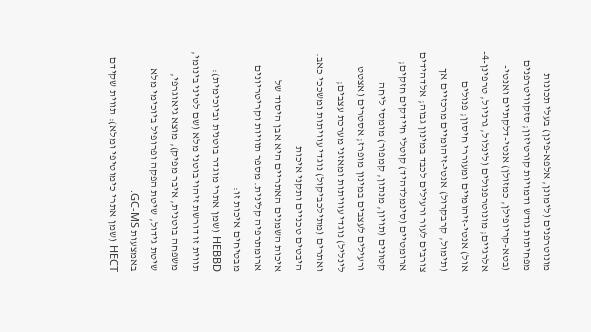מונוטרפנים (לימונן, אלפא-פינן) בעלי תכונות מפחיתות גודש ודמויות קורטיזון; סזקוויטרפנים (בטא-קריופילן, כמזולן) אנטי-דלקתיים ואנטי-אלרגיים; מונוטרפנולים (לינלול, גרניול, טרפינן-4-אול) אנטי-זיהומיים ומעוררי חיסון; פנולים (תימול, קרבקרול) אנטי-זיהומיים מרכזיים אך צורבים לעור ורעילים לכבד במינון גבוה; אלדהידים ארומטיים (סינמלדהיד) קוטלי חיידקים חזקים; קטונים (תויון, מנתון, קמפור) מומסי ליחה ורעילים לעצבים במינון מופרז; אסטרים (אצטט לינליל) נוגדי עוויתות ומאזני מערכת עצבים; ואתרים (מתילכביקול) נוגדי עוויתות ומשככי כאב.
היבטים טכניים ותקני איכות
איכות השמנים האתריים היא אבן היסוד של ארומתרפיה קלינית. מספר תוויות וקריטריונים מבטיחים איכות זו:
HEBBD (שמן אתרי מוגדר בוטנית וביוכימית): תווית זו דורשת זיהוי בוטני מלא (שם לטיני בינומי, משפחה בוטנית, איבר מפיק), מוצא גיאוגרפי, שיטת גידול, שיטת הפקה ופרופיל ביוכימי מלא באמצעות GC-MS.
HECT (שמן אתרי כימוטיפי ומלא): תווית שקידם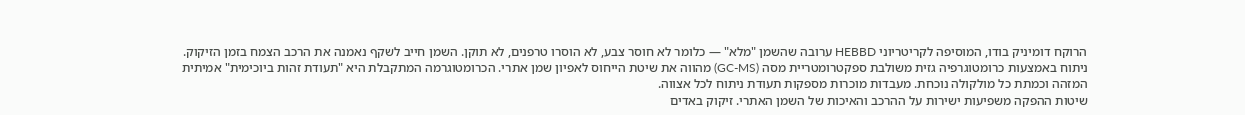הרוקח דומיניק בודו, המוסיפה לקריטריוני HEBBD ערובה שהשמן "מלא" — כלומר לא חוסר צבע, לא הוסרו טרפנים, לא תוקן. השמן חייב לשקף נאמנה את הרכב הצמח בזמן הזיקוק.
ניתוח באמצעות כרומטוגרפיה גזית משולבת ספקטרומטריית מסה (GC-MS) מהווה את שיטת הייחוס לאפיון שמן אתרי. הכרומטוגרמה המתקבלת היא "תעודת זהות ביוכימית" אמיתית המזהה וכמתת כל מולקולה נוכחת. מעבדות מוכרות מספקות תעודת ניתוח לכל אצווה.
שיטות ההפקה משפיעות ישירות על ההרכב והאיכות של השמן האתרי. זיקוק באדים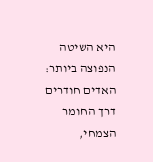היא השיטה הנפוצה ביותר: האדים חודרים דרך החומר הצמחי,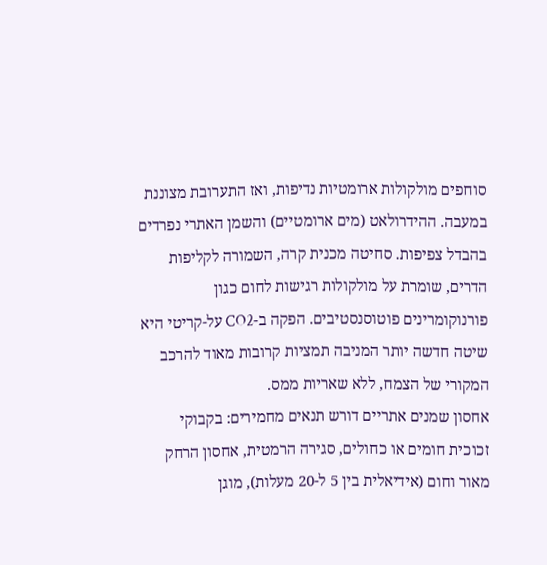סוחפים מולקולות ארומטיות נדיפות, ואז התערובת מצוננת במעבה. ההידרולאט (מים ארומטיים) והשמן האתרי נפרדים בהבדל צפיפות. סחיטה מכנית קרה, השמורה לקליפות הדרים, שומרת על מולקולות רגישות לחום כגון פורנוקומרינים פוטוסנסטיבים. הפקה ב-CO2 על-קריטי היא שיטה חדשה יותר המניבה תמציות קרובות מאוד להרכב המקורי של הצמח, ללא שאריות ממס.
אחסון שמנים אתריים דורש תנאים מחמירים: בקבוקי זכוכית חומים או כחולים, סגירה הרמטית, אחסון הרחק מאור וחום (אידיאלית בין 5 ל-20 מעלות), מוגן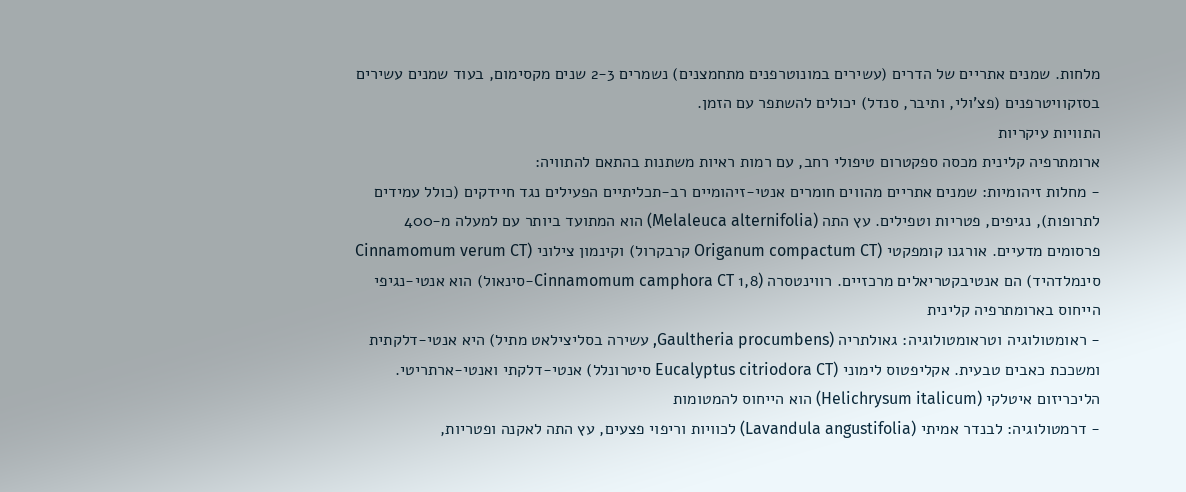מלחות. שמנים אתריים של הדרים (עשירים במונוטרפנים מתחמצנים) נשמרים 2-3 שנים מקסימום, בעוד שמנים עשירים בסזקוויטרפנים (פצ'ולי, ותיבר, סנדל) יכולים להשתפר עם הזמן.
התוויות עיקריות
ארומתרפיה קלינית מכסה ספקטרום טיפולי רחב, עם רמות ראיות משתנות בהתאם להתוויה:
- מחלות זיהומיות: שמנים אתריים מהווים חומרים אנטי-זיהומיים רב-תכליתיים הפעילים נגד חיידקים (כולל עמידים לתרופות), נגיפים, פטריות וטפילים. עץ התה (Melaleuca alternifolia) הוא המתועד ביותר עם למעלה מ-400 פרסומים מדעיים. אורגנו קומפקטי (Origanum compactum CT קרבקרול) וקינמון צילוני (Cinnamomum verum CT סינמלדהיד) הם אנטיבקטריאלים מרכזיים. רווינטסרה (Cinnamomum camphora CT 1,8-סינאול) הוא אנטי-נגיפי הייחוס בארומתרפיה קלינית
- ראומטולוגיה וטראומטולוגיה: גאולתריה (Gaultheria procumbens, עשירה בסליצילאט מתיל) היא אנטי-דלקתית ומשככת כאבים טבעית. אקליפטוס לימוני (Eucalyptus citriodora CT סיטרונלל) אנטי-דלקתי ואנטי-ארתריטי. הליכריזום איטלקי (Helichrysum italicum) הוא הייחוס להמטומות
- דרמטולוגיה: לבנדר אמיתי (Lavandula angustifolia) לכוויות וריפוי פצעים, עץ התה לאקנה ופטריות,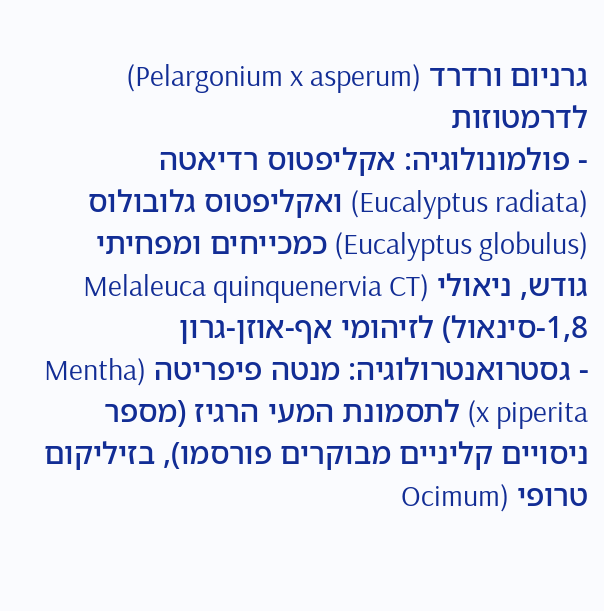גרניום ורדרד (Pelargonium x asperum) לדרמטוזות
- פולמונולוגיה: אקליפטוס רדיאטה (Eucalyptus radiata) ואקליפטוס גלובולוס (Eucalyptus globulus) כמכייחים ומפחיתי גודש, ניאולי (Melaleuca quinquenervia CT 1,8-סינאול) לזיהומי אף-אוזן-גרון
- גסטרואנטרולוגיה: מנטה פיפריטה (Mentha x piperita) לתסמונת המעי הרגיז (מספר ניסויים קליניים מבוקרים פורסמו), בזיליקום טרופי (Ocimum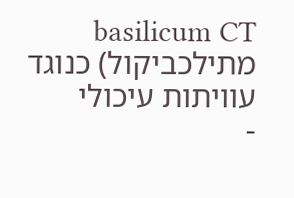basilicum CT מתילכביקול) כנוגד עוויתות עיכולי
-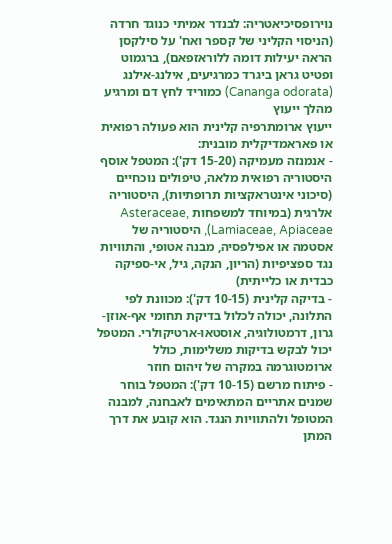נוירופסיכיאטריה: לבנדר אמיתי כנוגד חרדה (הניסוי הקליני של קספר ואח' על סילקסן הראה יעילות דומה ללוראזפאם), ברגמוט ופטיט גראן ביגרד כמרגיעים, אילנג-אילנג (Cananga odorata) כמוריד לחץ דם ומרגיע
מהלך ייעוץ
ייעוץ ארומתרפיה קלינית הוא פעולה רפואית או פאראמדיקלית מובנית:
- אנמנזה מעמיקה (15-20 דק'): המטפל אוסף היסטוריה רפואית מלאה, טיפולים נוכחיים (סיכוני אינטראקציות תרופתיות), היסטוריה אלרגית (במיוחד למשפחות Asteraceae, Lamiaceae, Apiaceae), היסטוריה של אסטמה או אפילפסיה, מבנה אטופי, והתוויות נגד ספציפיות (הריון, הנקה, גיל, אי-ספיקה כבדית או כלייתית)
- בדיקה קלינית (10-15 דק'): מכוונת לפי התלונה, יכולה לכלול בדיקת תחומי אף-אוזן-גרון, דרמטולוגיה, אוסטאו-ארטיקולרי. המטפל יכול לבקש בדיקות משלימות, כולל ארומטוגרמה במקרה של זיהום חוזר
- פיתוח מרשם (10-15 דק'): המטפל בוחר שמנים אתריים המתאימים לאבחנה, למבנה המטופל ולהתוויות הנגד. הוא קובע את דרך המתן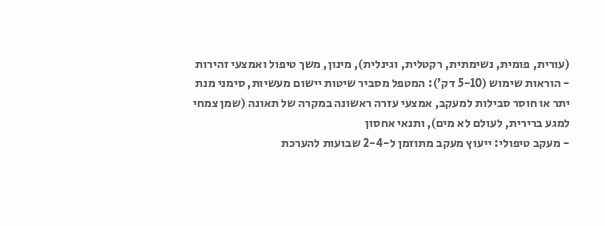(עורית, פומית, נשימתית, רקטלית, וגינלית), מינון, משך טיפול ואמצעי זהירות
- הוראות שימוש (5-10 דק'): המטפל מסביר שיטות יישום מעשיות, סימני מנת יתר או חוסר סבילות למעקב, אמצעי עזרה ראשונה במקרה של תאונה (שמן צמחי למגע ברירית, לעולם לא מים), ותנאי אחסון
- מעקב טיפולי: ייעוץ מעקב מתוזמן ל-2-4 שבועות להערכת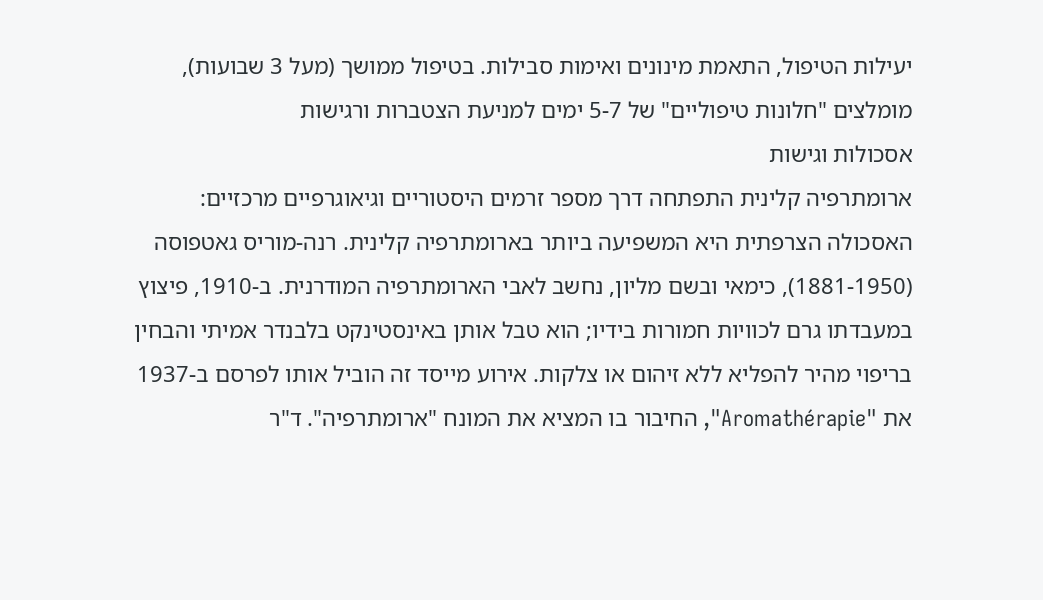יעילות הטיפול, התאמת מינונים ואימות סבילות. בטיפול ממושך (מעל 3 שבועות), מומלצים "חלונות טיפוליים" של 5-7 ימים למניעת הצטברות ורגישות
אסכולות וגישות
ארומתרפיה קלינית התפתחה דרך מספר זרמים היסטוריים וגיאוגרפיים מרכזיים:
האסכולה הצרפתית היא המשפיעה ביותר בארומתרפיה קלינית. רנה-מוריס גאטפוסה (1881-1950), כימאי ובשם מליון, נחשב לאבי הארומתרפיה המודרנית. ב-1910, פיצוץ במעבדתו גרם לכוויות חמורות בידיו; הוא טבל אותן באינסטינקט בלבנדר אמיתי והבחין בריפוי מהיר להפליא ללא זיהום או צלקות. אירוע מייסד זה הוביל אותו לפרסם ב-1937 את "Aromathérapie", החיבור בו המציא את המונח "ארומתרפיה". ד"ר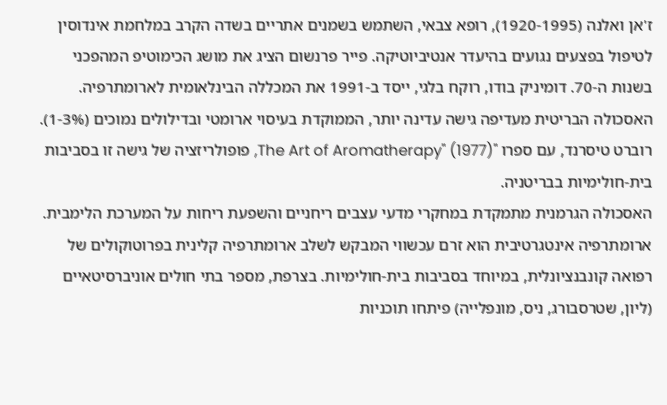ז'אן ואלנה (1920-1995), רופא צבאי, השתמש בשמנים אתריים בשדה הקרב במלחמת אינדוסין לטיפול בפצעים נגועים בהיעדר אנטיביוטיקה. פייר פרנשום הציג את מושג הכימוטיפ המהפכני בשנות ה-70. דומיניק בודו, רוקח בלגי, ייסד ב-1991 את המכללה הבינלאומית לארומתרפיה.
האסכולה הבריטית מעדיפה גישה עדינה יותר, הממוקדת בעיסוי ארומטי ובדילולים נמוכים (1-3%). רוברט טיסרנד, עם ספרו "The Art of Aromatherapy" (1977), פופולריזציה של גישה זו בסביבות בית-חולימיות בבריטניה.
האסכולה הגרמנית מתמקדת במחקרי מדעי עצבים ריחניים והשפעת ריחות על המערכת הלימבית.
ארומתרפיה אינטגרטיבית הוא זרם עכשווי המבקש לשלב ארומתרפיה קלינית בפרוטוקולים של רפואה קונבנציונלית, במיוחד בסביבות בית-חולימיות. בצרפת, מספר בתי חולים אוניברסיטאיים (ליון, שטרסבורג, ניס, מונפלייה) פיתחו תוכניות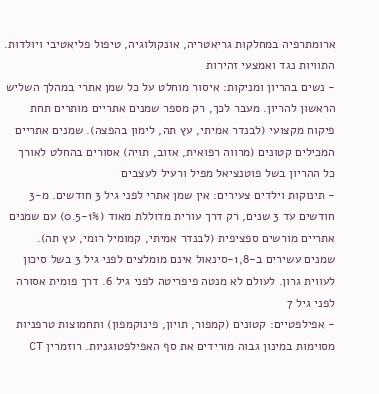ארומתרפיה במחלקות גריאטריה, אונקולוגיה, טיפול פליאטיבי ויולדות.
התוויות נגד ואמצעי זהירות
- נשים בהריון ומניקות: איסור מוחלט על כל שמן אתרי במהלך השליש הראשון להריון. מעבר לכך, רק מספר שמנים אתריים מותרים תחת פיקוח מקצועי (לבנדר אמיתי, עץ תה, לימון בהפצה). שמנים אתריים המכילים קטונים (מרווה רפואית, אזוב, תויה) אסורים בהחלט לאורך כל ההריון בשל פוטנציאל מפיל ורעיל לעצבים
- תינוקות וילדים צעירים: אין שמן אתרי לפני גיל 3 חודשים. מ-3 חודשים עד 3 שנים, רק דרך עורית מדוללת מאוד (0.5-1%) עם שמנים אתריים מורשים ספציפית (לבנדר אמיתי, קמומיל רומי, עץ תה). שמנים עשירים ב-1,8-סינאול אינם מומלצים לפני גיל 3 בשל סיכון לעווית גרון. לעולם לא מנטה פיפריטה לפני גיל 6. דרך פומית אסורה לפני גיל 7
- אפילפטיים: קטונים (קמפור, תויון, פינוקמפון) ותחמוצות טרפניות מסוימות במינון גבוה מורידים את סף האפילפטוגניות. רוזמרין CT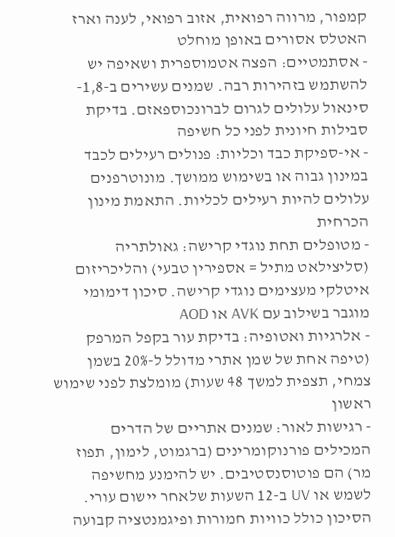קמפור, מרווה רפואית, אזוב רפואי, לענה וארז האטלס אסורים באופן מוחלט
- אסתמטיים: הפצה אטמוספרית ושאיפה יש להשתמש בזהירות רבה. שמנים עשירים ב-1,8-סינאול עלולים לגרום לברונכוספאזם. בדיקת סבילות חיונית לפני כל חשיפה
- אי-ספיקת כבד וכליות: פנולים רעילים לכבד במינון גבוה או בשימוש ממושך. מונוטרפנים עלולים להיות רעילים לכליות. התאמת מינון הכרחית
- מטופלים תחת נוגדי קרישה: גאולתריה (סליצילאט מתיל = אספירין טבעי) והליכריזום איטלקי מעצימים נוגדי קרישה. סיכון דימומי מוגבר בשילוב עם AVK או AOD
- אלרגיות ואטופיה: בדיקת עור בקפל המרפק (טיפה אחת של שמן אתרי מדולל ל-20% בשמן צמחי, תצפית למשך 48 שעות) מומלצת לפני שימוש ראשון
- רגישות לאור: שמנים אתריים של הדרים המכילים פורנוקומרינים (ברגמוט, לימון, תפוז מר) הם פוטוסנסטיבים. יש להימנע מחשיפה לשמש או UV ב-12 השעות שלאחר יישום עורי. הסיכון כולל כוויות חמורות ופיגמנטציה קבועה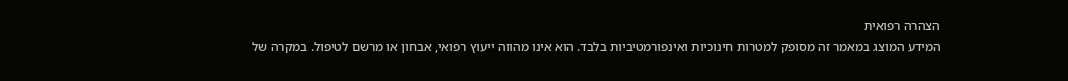הצהרה רפואית
המידע המוצג במאמר זה מסופק למטרות חינוכיות ואינפורמטיביות בלבד. הוא אינו מהווה ייעוץ רפואי, אבחון או מרשם לטיפול. במקרה של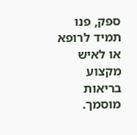ספק, פנו תמיד לרופא או לאיש מקצוע בריאות מוסמך.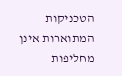הטכניקות המתוארות אינן מחליפות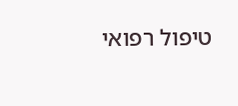טיפול רפואי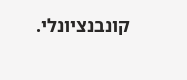קונבנציונלי.